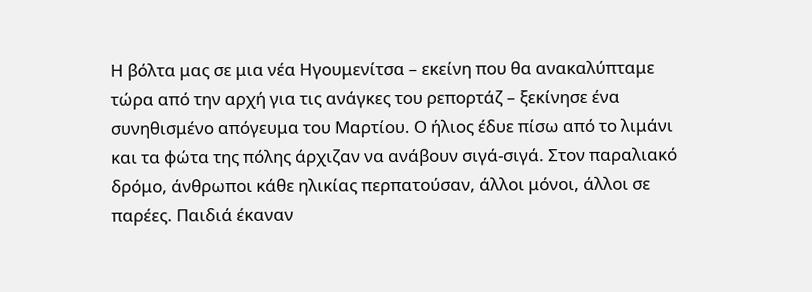Η βόλτα μας σε μια νέα Ηγουμενίτσα – εκείνη που θα ανακαλύπταμε τώρα από την αρχή για τις ανάγκες του ρεπορτάζ – ξεκίνησε ένα συνηθισμένο απόγευμα του Μαρτίου. Ο ήλιος έδυε πίσω από το λιμάνι και τα φώτα της πόλης άρχιζαν να ανάβουν σιγά-σιγά. Στον παραλιακό δρόμο, άνθρωποι κάθε ηλικίας περπατούσαν, άλλοι μόνοι, άλλοι σε παρέες. Παιδιά έκαναν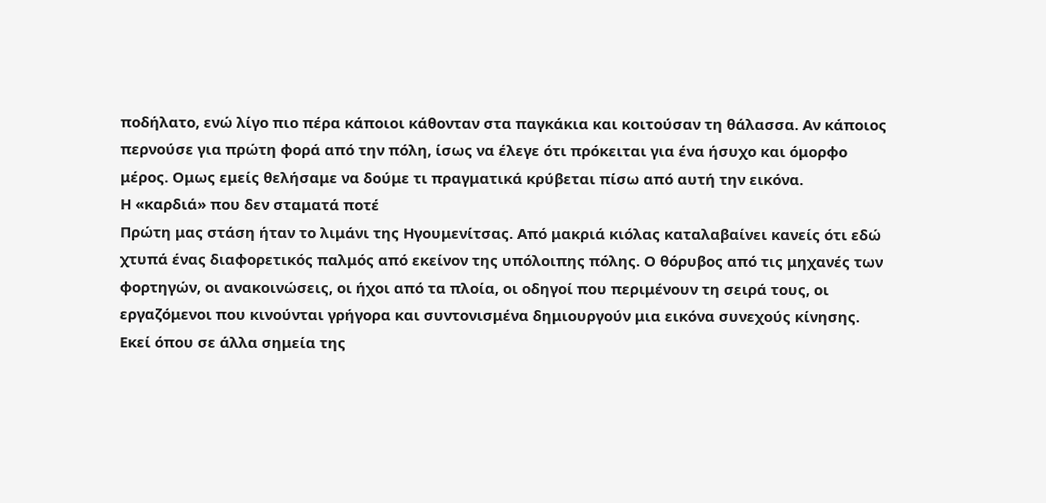ποδήλατο, ενώ λίγο πιο πέρα κάποιοι κάθονταν στα παγκάκια και κοιτούσαν τη θάλασσα. Αν κάποιος περνούσε για πρώτη φορά από την πόλη, ίσως να έλεγε ότι πρόκειται για ένα ήσυχο και όμορφο μέρος. Ομως εμείς θελήσαμε να δούμε τι πραγματικά κρύβεται πίσω από αυτή την εικόνα.
Η «καρδιά» που δεν σταματά ποτέ
Πρώτη μας στάση ήταν το λιμάνι της Ηγουμενίτσας. Από μακριά κιόλας καταλαβαίνει κανείς ότι εδώ χτυπά ένας διαφορετικός παλμός από εκείνον της υπόλοιπης πόλης. Ο θόρυβος από τις μηχανές των φορτηγών, οι ανακοινώσεις, οι ήχοι από τα πλοία, οι οδηγοί που περιμένουν τη σειρά τους, οι εργαζόμενοι που κινούνται γρήγορα και συντονισμένα δημιουργούν μια εικόνα συνεχούς κίνησης. Εκεί όπου σε άλλα σημεία της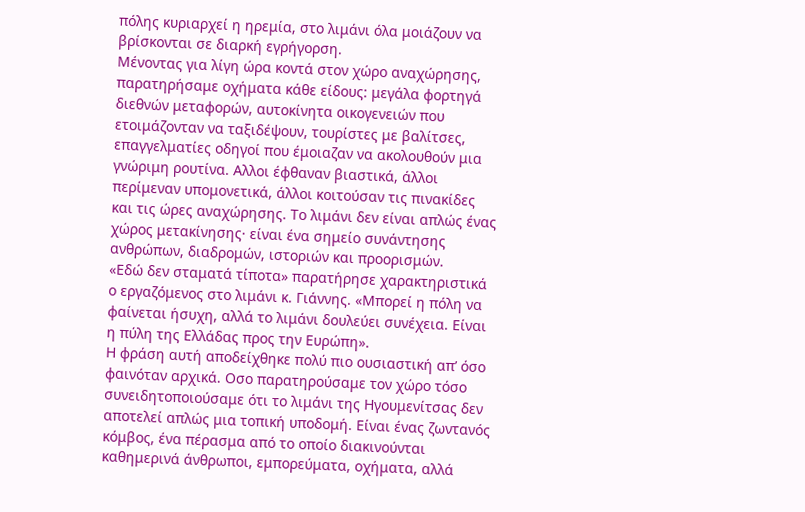πόλης κυριαρχεί η ηρεμία, στο λιμάνι όλα μοιάζουν να βρίσκονται σε διαρκή εγρήγορση.
Μένοντας για λίγη ώρα κοντά στον χώρο αναχώρησης, παρατηρήσαμε οχήματα κάθε είδους: μεγάλα φορτηγά διεθνών μεταφορών, αυτοκίνητα οικογενειών που ετοιμάζονταν να ταξιδέψουν, τουρίστες με βαλίτσες, επαγγελματίες οδηγοί που έμοιαζαν να ακολουθούν μια γνώριμη ρουτίνα. Αλλοι έφθαναν βιαστικά, άλλοι περίμεναν υπομονετικά, άλλοι κοιτούσαν τις πινακίδες και τις ώρες αναχώρησης. Το λιμάνι δεν είναι απλώς ένας χώρος μετακίνησης· είναι ένα σημείο συνάντησης ανθρώπων, διαδρομών, ιστοριών και προορισμών.
«Εδώ δεν σταματά τίποτα» παρατήρησε χαρακτηριστικά ο εργαζόμενος στο λιμάνι κ. Γιάννης. «Μπορεί η πόλη να φαίνεται ήσυχη, αλλά το λιμάνι δουλεύει συνέχεια. Είναι η πύλη της Ελλάδας προς την Ευρώπη».
Η φράση αυτή αποδείχθηκε πολύ πιο ουσιαστική απ’ όσο φαινόταν αρχικά. Οσο παρατηρούσαμε τον χώρο τόσο συνειδητοποιούσαμε ότι το λιμάνι της Ηγουμενίτσας δεν αποτελεί απλώς μια τοπική υποδομή. Είναι ένας ζωντανός κόμβος, ένα πέρασμα από το οποίο διακινούνται καθημερινά άνθρωποι, εμπορεύματα, οχήματα, αλλά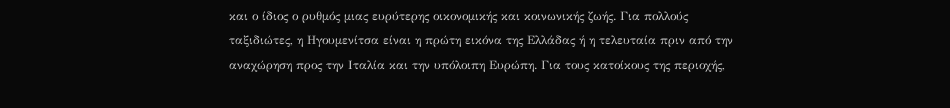και ο ίδιος ο ρυθμός μιας ευρύτερης οικονομικής και κοινωνικής ζωής. Για πολλούς ταξιδιώτες, η Ηγουμενίτσα είναι η πρώτη εικόνα της Ελλάδας ή η τελευταία πριν από την αναχώρηση προς την Ιταλία και την υπόλοιπη Ευρώπη. Για τους κατοίκους της περιοχής,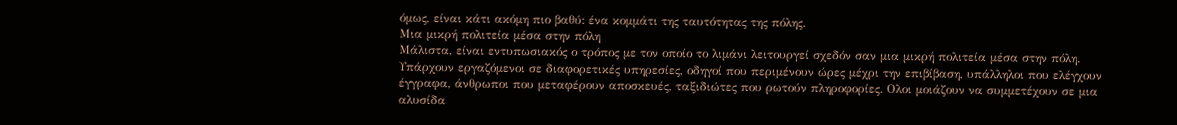όμως, είναι κάτι ακόμη πιο βαθύ: ένα κομμάτι της ταυτότητας της πόλης.
Μια μικρή πολιτεία μέσα στην πόλη
Μάλιστα, είναι εντυπωσιακός ο τρόπος με τον οποίο το λιμάνι λειτουργεί σχεδόν σαν μια μικρή πολιτεία μέσα στην πόλη. Υπάρχουν εργαζόμενοι σε διαφορετικές υπηρεσίες, οδηγοί που περιμένουν ώρες μέχρι την επιβίβαση, υπάλληλοι που ελέγχουν έγγραφα, άνθρωποι που μεταφέρουν αποσκευές, ταξιδιώτες που ρωτούν πληροφορίες. Ολοι μοιάζουν να συμμετέχουν σε μια αλυσίδα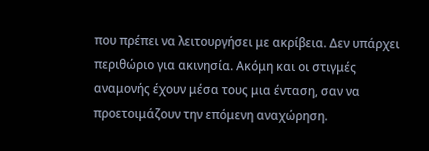που πρέπει να λειτουργήσει με ακρίβεια. Δεν υπάρχει περιθώριο για ακινησία. Ακόμη και οι στιγμές αναμονής έχουν μέσα τους μια ένταση, σαν να προετοιμάζουν την επόμενη αναχώρηση.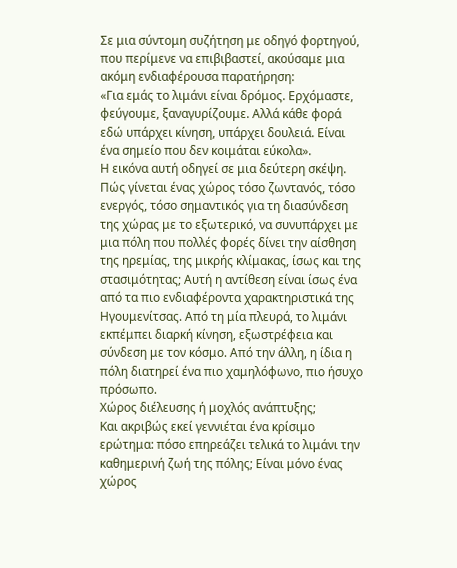Σε μια σύντομη συζήτηση με οδηγό φορτηγού, που περίμενε να επιβιβαστεί, ακούσαμε μια ακόμη ενδιαφέρουσα παρατήρηση:
«Για εμάς το λιμάνι είναι δρόμος. Ερχόμαστε, φεύγουμε, ξαναγυρίζουμε. Αλλά κάθε φορά εδώ υπάρχει κίνηση, υπάρχει δουλειά. Είναι ένα σημείο που δεν κοιμάται εύκολα».
Η εικόνα αυτή οδηγεί σε μια δεύτερη σκέψη. Πώς γίνεται ένας χώρος τόσο ζωντανός, τόσο ενεργός, τόσο σημαντικός για τη διασύνδεση της χώρας με το εξωτερικό, να συνυπάρχει με μια πόλη που πολλές φορές δίνει την αίσθηση της ηρεμίας, της μικρής κλίμακας, ίσως και της στασιμότητας; Αυτή η αντίθεση είναι ίσως ένα από τα πιο ενδιαφέροντα χαρακτηριστικά της Ηγουμενίτσας. Από τη μία πλευρά, το λιμάνι εκπέμπει διαρκή κίνηση, εξωστρέφεια και σύνδεση με τον κόσμο. Από την άλλη, η ίδια η πόλη διατηρεί ένα πιο χαμηλόφωνο, πιο ήσυχο πρόσωπο.
Χώρος διέλευσης ή μοχλός ανάπτυξης;
Και ακριβώς εκεί γεννιέται ένα κρίσιμο ερώτημα: πόσο επηρεάζει τελικά το λιμάνι την καθημερινή ζωή της πόλης; Είναι μόνο ένας χώρος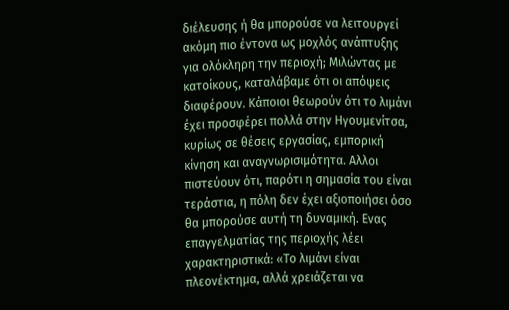διέλευσης ή θα μπορούσε να λειτουργεί ακόμη πιο έντονα ως μοχλός ανάπτυξης για ολόκληρη την περιοχή; Μιλώντας με κατοίκους, καταλάβαμε ότι οι απόψεις διαφέρουν. Κάποιοι θεωρούν ότι το λιμάνι έχει προσφέρει πολλά στην Ηγουμενίτσα, κυρίως σε θέσεις εργασίας, εμπορική κίνηση και αναγνωρισιμότητα. Αλλοι πιστεύουν ότι, παρότι η σημασία του είναι τεράστια, η πόλη δεν έχει αξιοποιήσει όσο θα μπορούσε αυτή τη δυναμική. Ενας επαγγελματίας της περιοχής λέει χαρακτηριστικά: «Το λιμάνι είναι πλεονέκτημα, αλλά χρειάζεται να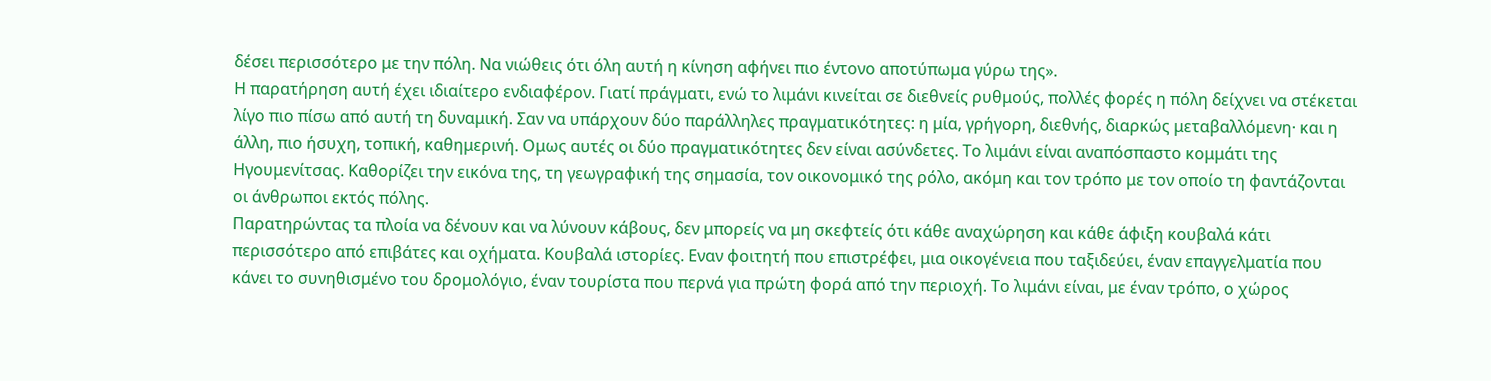δέσει περισσότερο με την πόλη. Να νιώθεις ότι όλη αυτή η κίνηση αφήνει πιο έντονο αποτύπωμα γύρω της».
Η παρατήρηση αυτή έχει ιδιαίτερο ενδιαφέρον. Γιατί πράγματι, ενώ το λιμάνι κινείται σε διεθνείς ρυθμούς, πολλές φορές η πόλη δείχνει να στέκεται λίγο πιο πίσω από αυτή τη δυναμική. Σαν να υπάρχουν δύο παράλληλες πραγματικότητες: η μία, γρήγορη, διεθνής, διαρκώς μεταβαλλόμενη· και η άλλη, πιο ήσυχη, τοπική, καθημερινή. Ομως αυτές οι δύο πραγματικότητες δεν είναι ασύνδετες. Το λιμάνι είναι αναπόσπαστο κομμάτι της Ηγουμενίτσας. Καθορίζει την εικόνα της, τη γεωγραφική της σημασία, τον οικονομικό της ρόλο, ακόμη και τον τρόπο με τον οποίο τη φαντάζονται οι άνθρωποι εκτός πόλης.
Παρατηρώντας τα πλοία να δένουν και να λύνουν κάβους, δεν μπορείς να μη σκεφτείς ότι κάθε αναχώρηση και κάθε άφιξη κουβαλά κάτι περισσότερο από επιβάτες και οχήματα. Κουβαλά ιστορίες. Εναν φοιτητή που επιστρέφει, μια οικογένεια που ταξιδεύει, έναν επαγγελματία που κάνει το συνηθισμένο του δρομολόγιο, έναν τουρίστα που περνά για πρώτη φορά από την περιοχή. Το λιμάνι είναι, με έναν τρόπο, ο χώρος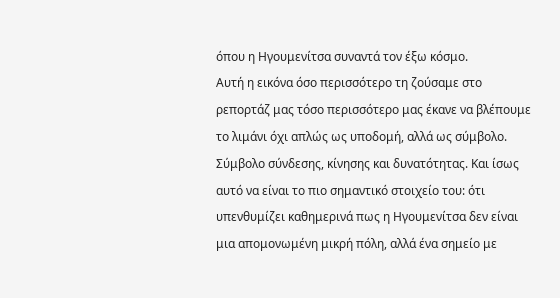όπου η Ηγουμενίτσα συναντά τον έξω κόσμο.
Αυτή η εικόνα όσο περισσότερο τη ζούσαμε στο ρεπορτάζ μας τόσο περισσότερο μας έκανε να βλέπουμε το λιμάνι όχι απλώς ως υποδομή, αλλά ως σύμβολο. Σύμβολο σύνδεσης, κίνησης και δυνατότητας. Και ίσως αυτό να είναι το πιο σημαντικό στοιχείο του: ότι υπενθυμίζει καθημερινά πως η Ηγουμενίτσα δεν είναι μια απομονωμένη μικρή πόλη, αλλά ένα σημείο με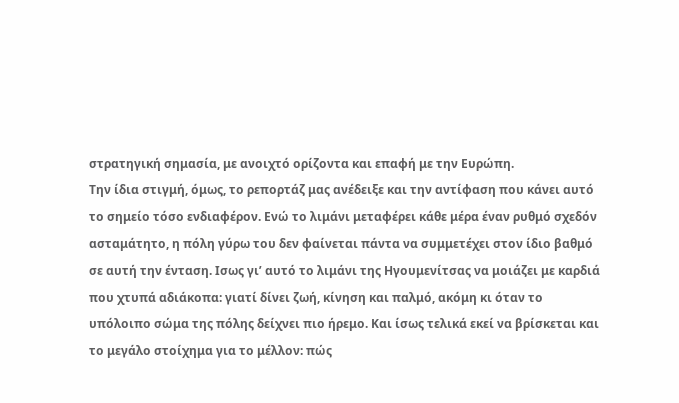στρατηγική σημασία, με ανοιχτό ορίζοντα και επαφή με την Ευρώπη.
Την ίδια στιγμή, όμως, το ρεπορτάζ μας ανέδειξε και την αντίφαση που κάνει αυτό το σημείο τόσο ενδιαφέρον. Ενώ το λιμάνι μεταφέρει κάθε μέρα έναν ρυθμό σχεδόν ασταμάτητο, η πόλη γύρω του δεν φαίνεται πάντα να συμμετέχει στον ίδιο βαθμό σε αυτή την ένταση. Ισως γι’ αυτό το λιμάνι της Ηγουμενίτσας να μοιάζει με καρδιά που χτυπά αδιάκοπα: γιατί δίνει ζωή, κίνηση και παλμό, ακόμη κι όταν το υπόλοιπο σώμα της πόλης δείχνει πιο ήρεμο. Και ίσως τελικά εκεί να βρίσκεται και το μεγάλο στοίχημα για το μέλλον: πώς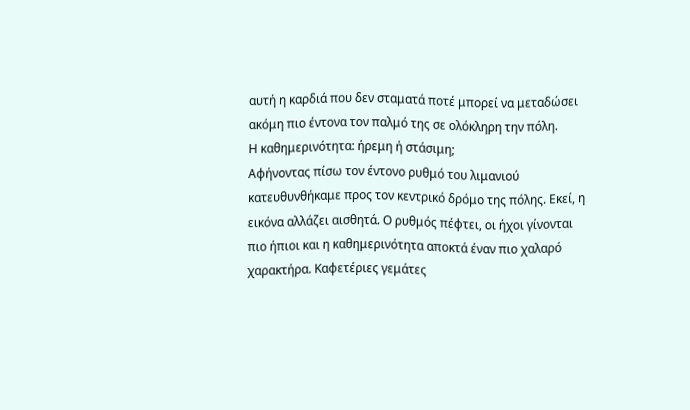αυτή η καρδιά που δεν σταματά ποτέ μπορεί να μεταδώσει ακόμη πιο έντονα τον παλμό της σε ολόκληρη την πόλη.
Η καθημερινότητα: ήρεμη ή στάσιμη;
Αφήνοντας πίσω τον έντονο ρυθμό του λιμανιού κατευθυνθήκαμε προς τον κεντρικό δρόμο της πόλης. Εκεί, η εικόνα αλλάζει αισθητά. Ο ρυθμός πέφτει, οι ήχοι γίνονται πιο ήπιοι και η καθημερινότητα αποκτά έναν πιο χαλαρό χαρακτήρα. Καφετέριες γεμάτες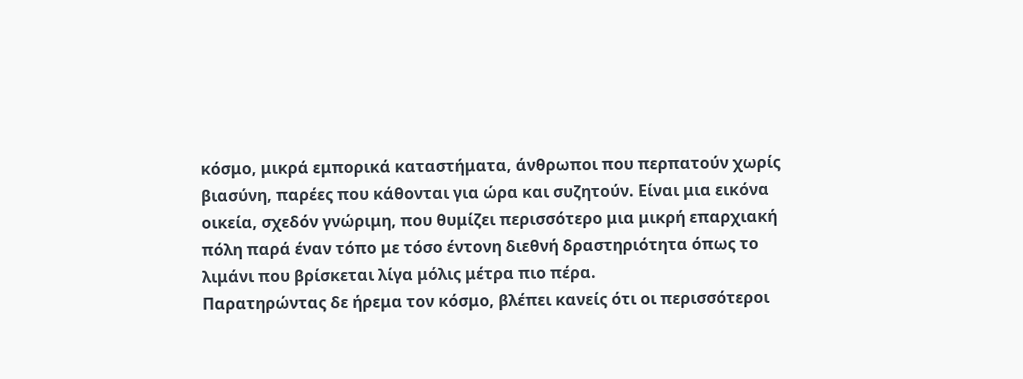κόσμο, μικρά εμπορικά καταστήματα, άνθρωποι που περπατούν χωρίς βιασύνη, παρέες που κάθονται για ώρα και συζητούν. Είναι μια εικόνα οικεία, σχεδόν γνώριμη, που θυμίζει περισσότερο μια μικρή επαρχιακή πόλη παρά έναν τόπο με τόσο έντονη διεθνή δραστηριότητα όπως το λιμάνι που βρίσκεται λίγα μόλις μέτρα πιο πέρα.
Παρατηρώντας δε ήρεμα τον κόσμο, βλέπει κανείς ότι οι περισσότεροι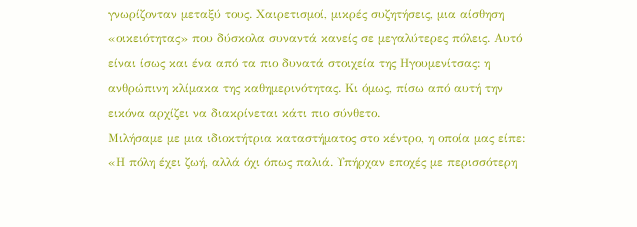γνωρίζονταν μεταξύ τους. Χαιρετισμοί, μικρές συζητήσεις, μια αίσθηση «οικειότητας» που δύσκολα συναντά κανείς σε μεγαλύτερες πόλεις. Αυτό είναι ίσως και ένα από τα πιο δυνατά στοιχεία της Ηγουμενίτσας: η ανθρώπινη κλίμακα της καθημερινότητας. Κι όμως, πίσω από αυτή την εικόνα αρχίζει να διακρίνεται κάτι πιο σύνθετο.
Μιλήσαμε με μια ιδιοκτήτρια καταστήματος στο κέντρο, η οποία μας είπε: «Η πόλη έχει ζωή, αλλά όχι όπως παλιά. Υπήρχαν εποχές με περισσότερη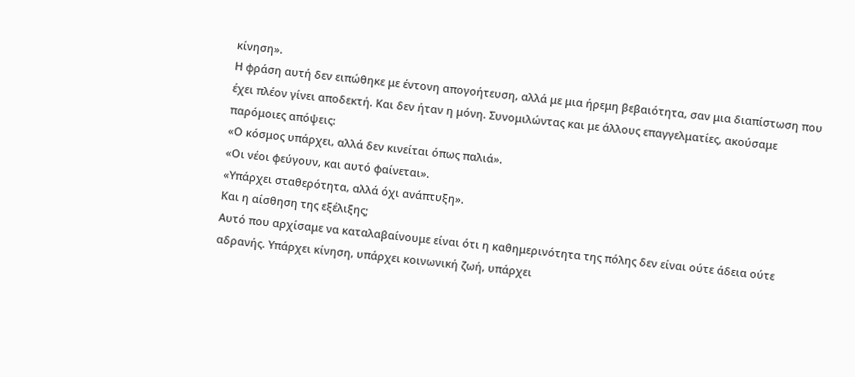κίνηση».
Η φράση αυτή δεν ειπώθηκε με έντονη απογοήτευση, αλλά με μια ήρεμη βεβαιότητα, σαν μια διαπίστωση που έχει πλέον γίνει αποδεκτή. Και δεν ήταν η μόνη. Συνομιλώντας και με άλλους επαγγελματίες, ακούσαμε παρόμοιες απόψεις:
«Ο κόσμος υπάρχει, αλλά δεν κινείται όπως παλιά».
«Οι νέοι φεύγουν, και αυτό φαίνεται».
«Υπάρχει σταθερότητα, αλλά όχι ανάπτυξη».
Και η αίσθηση της εξέλιξης;
Αυτό που αρχίσαμε να καταλαβαίνουμε είναι ότι η καθημερινότητα της πόλης δεν είναι ούτε άδεια ούτε αδρανής. Υπάρχει κίνηση, υπάρχει κοινωνική ζωή, υπάρχει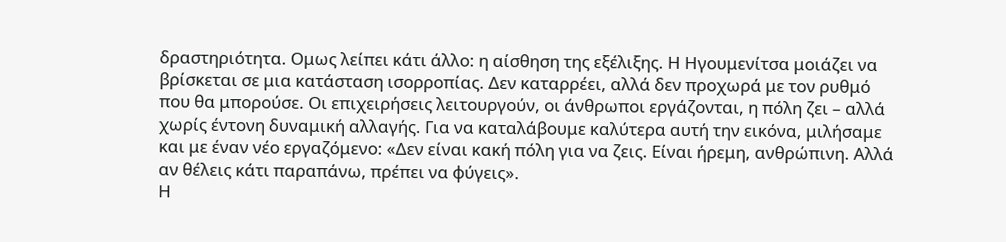δραστηριότητα. Ομως λείπει κάτι άλλο: η αίσθηση της εξέλιξης. Η Ηγουμενίτσα μοιάζει να βρίσκεται σε μια κατάσταση ισορροπίας. Δεν καταρρέει, αλλά δεν προχωρά με τον ρυθμό που θα μπορούσε. Οι επιχειρήσεις λειτουργούν, οι άνθρωποι εργάζονται, η πόλη ζει – αλλά χωρίς έντονη δυναμική αλλαγής. Για να καταλάβουμε καλύτερα αυτή την εικόνα, μιλήσαμε και με έναν νέο εργαζόμενο: «Δεν είναι κακή πόλη για να ζεις. Είναι ήρεμη, ανθρώπινη. Αλλά αν θέλεις κάτι παραπάνω, πρέπει να φύγεις».
Η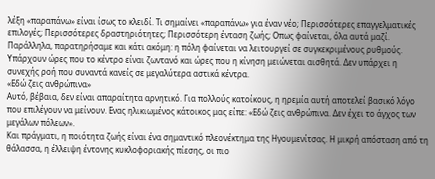λέξη «παραπάνω» είναι ίσως το κλειδί. Τι σημαίνει «παραπάνω» για έναν νέο; Περισσότερες επαγγελματικές επιλογές; Περισσότερες δραστηριότητες; Περισσότερη ένταση ζωής; Οπως φαίνεται, όλα αυτά μαζί.
Παράλληλα, παρατηρήσαμε και κάτι ακόμη: η πόλη φαίνεται να λειτουργεί σε συγκεκριμένους ρυθμούς. Υπάρχουν ώρες που το κέντρο είναι ζωντανό και ώρες που η κίνηση μειώνεται αισθητά. Δεν υπάρχει η συνεχής ροή που συναντά κανείς σε μεγαλύτερα αστικά κέντρα.
«Εδώ ζεις ανθρώπινα»
Αυτό, βέβαια, δεν είναι απαραίτητα αρνητικό. Για πολλούς κατοίκους, η ηρεμία αυτή αποτελεί βασικό λόγο που επιλέγουν να μείνουν. Ενας ηλικιωμένος κάτοικος μας είπε: «Εδώ ζεις ανθρώπινα. Δεν έχει το άγχος των μεγάλων πόλεων».
Και πράγματι, η ποιότητα ζωής είναι ένα σημαντικό πλεονέκτημα της Ηγουμενίτσας. Η μικρή απόσταση από τη θάλασσα, η έλλειψη έντονης κυκλοφοριακής πίεσης, οι πιο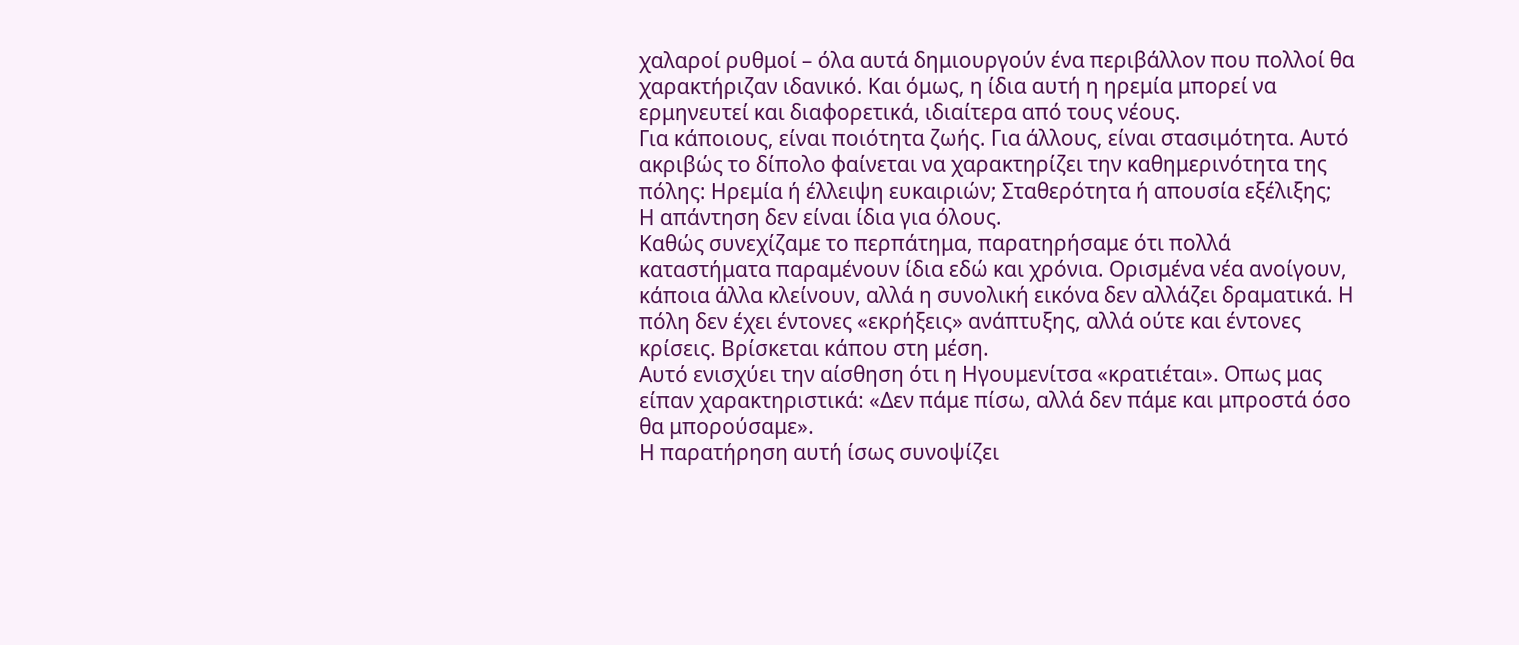χαλαροί ρυθμοί – όλα αυτά δημιουργούν ένα περιβάλλον που πολλοί θα χαρακτήριζαν ιδανικό. Και όμως, η ίδια αυτή η ηρεμία μπορεί να ερμηνευτεί και διαφορετικά, ιδιαίτερα από τους νέους.
Για κάποιους, είναι ποιότητα ζωής. Για άλλους, είναι στασιμότητα. Αυτό ακριβώς το δίπολο φαίνεται να χαρακτηρίζει την καθημερινότητα της πόλης: Ηρεμία ή έλλειψη ευκαιριών; Σταθερότητα ή απουσία εξέλιξης;
Η απάντηση δεν είναι ίδια για όλους.
Καθώς συνεχίζαμε το περπάτημα, παρατηρήσαμε ότι πολλά καταστήματα παραμένουν ίδια εδώ και χρόνια. Ορισμένα νέα ανοίγουν, κάποια άλλα κλείνουν, αλλά η συνολική εικόνα δεν αλλάζει δραματικά. Η πόλη δεν έχει έντονες «εκρήξεις» ανάπτυξης, αλλά ούτε και έντονες κρίσεις. Βρίσκεται κάπου στη μέση.
Αυτό ενισχύει την αίσθηση ότι η Ηγουμενίτσα «κρατιέται». Οπως μας είπαν χαρακτηριστικά: «Δεν πάμε πίσω, αλλά δεν πάμε και μπροστά όσο θα μπορούσαμε».
Η παρατήρηση αυτή ίσως συνοψίζει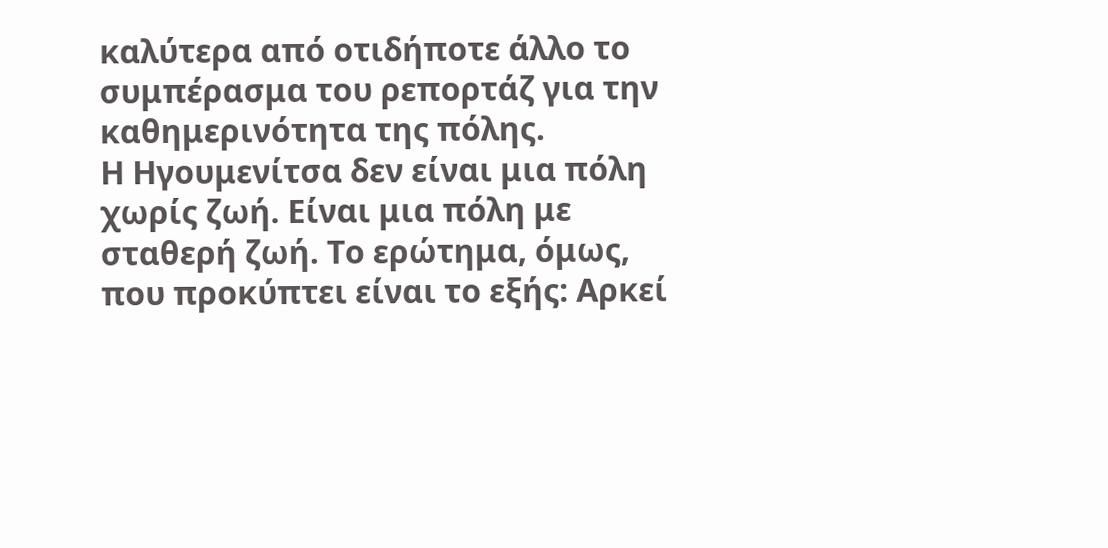καλύτερα από οτιδήποτε άλλο το συμπέρασμα του ρεπορτάζ για την καθημερινότητα της πόλης.
Η Ηγουμενίτσα δεν είναι μια πόλη χωρίς ζωή. Είναι μια πόλη με σταθερή ζωή. Το ερώτημα, όμως, που προκύπτει είναι το εξής: Αρκεί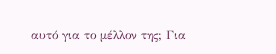αυτό για το μέλλον της; Για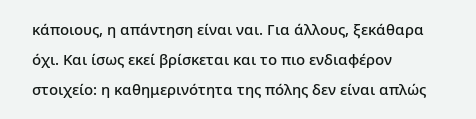κάποιους, η απάντηση είναι ναι. Για άλλους, ξεκάθαρα όχι. Και ίσως εκεί βρίσκεται και το πιο ενδιαφέρον στοιχείο: η καθημερινότητα της πόλης δεν είναι απλώς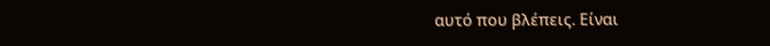αυτό που βλέπεις. Είναι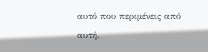αυτό που περιμένεις από αυτή.